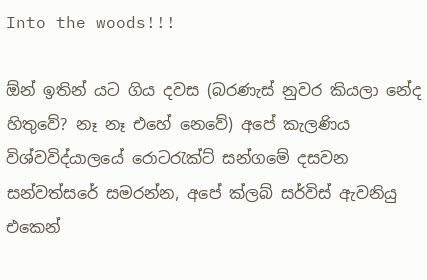Into the woods!!!

ඕන් ඉතින් යට ගිය දවස (බරණැස් නුවර කියලා නේද හිතුවේ? නෑ නෑ එහේ නෙවේ) අපේ කැලණිය විශ්වවිද්යාලයේ රොටරැක්ට් සන්ගමේ දසවන සන්වත්සරේ සමරන්න, අපේ ක්ලබ් සර්විස් ඇවනියු එකෙන්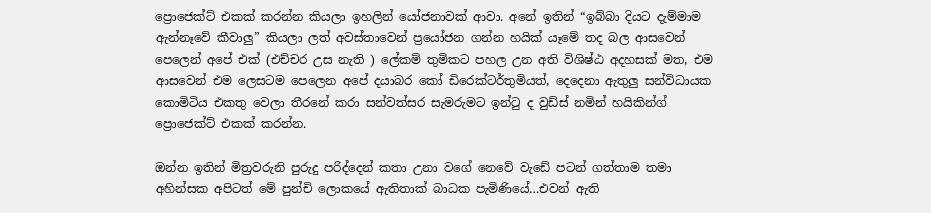ප්‍රොජෙක්ට් එකක් කරන්න කියලා ඉහලින් යෝජනාවක් ආවා. අනේ ඉතින් “ඉබ්බා දියට දැම්මාම ඇන්නෑවේ කීවාලු” කියලා ලත් අවස්තාවෙන් ප්‍රයෝජන ගන්න හයික් යෑමේ තද බල ආසවෙන් පෙලෙන් අපේ එක් (එච්චර උස නැති ) ලේකම් තුමිකට පහල උන අති විශිෂ්ඨ අදහසක් මත, එම ආසවෙන් එම ලෙසටම පෙලෙන අපේ දයාබර කෝ ඩිරෙක්ටර්තුමියත්, දෙදෙනා ඇතුලු සන්විධායක කොමිටිය එකතු වෙලා තීරනේ කරා සන්වත්සර සැමරුමට ඉන්ටු ද වුඩ්ස් නමින් හයිකින්ග් ප්‍රොජෙක්ට් එකක් කරන්න.

ඔන්න ඉතින් මිත්‍රවරුනි පුරුදු පරිද්දෙන් කතා උනා වගේ නෙවේ වැඩේ පටන් ගත්තාම තමා අහින්සක අපිටත් මේ පුන්චි ලොකයේ ඇතිතාක් බාධක පැමිණියේ…එවන් ඇති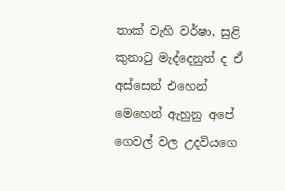තාක් වැහි වර්ෂා, සුළි කුනාටු මැද්දෙනුත් ද ඒ අස්සෙන් එහෙන් මෙහෙන් ඇහුනු අපේ ගෙවල් වල උදවියගෙ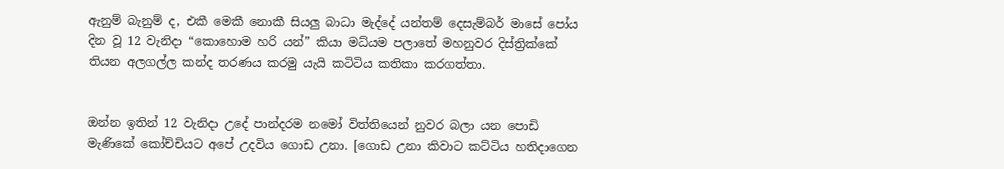ඇනුම් බැනුම් ද, එකී මෙකී නොකී සියලු බාධා මැද්දේ යන්තම් දෙසැම්බර් මාසේ පෝය දින වූ 12 වැනිදා “කොහොම හරි යන්” කියා මධ්යම පලාතේ මහනුවර දිස්ත්‍රික්කේ තියන අලගල්ල කන්ද තරණය කරමු යැයි කටිටිය කතිකා කරගත්තා.


ඔන්න ඉතින් 12 වැනිදා උදේ පාන්දරම නමෝ විත්තියෙන් නුවර බලා යන පොඩි මැණිකේ කෝච්චියට අපේ උදවිය ගොඩ උනා. [ගොඩ උනා කිවාට කට්ටිය හතිදාගෙන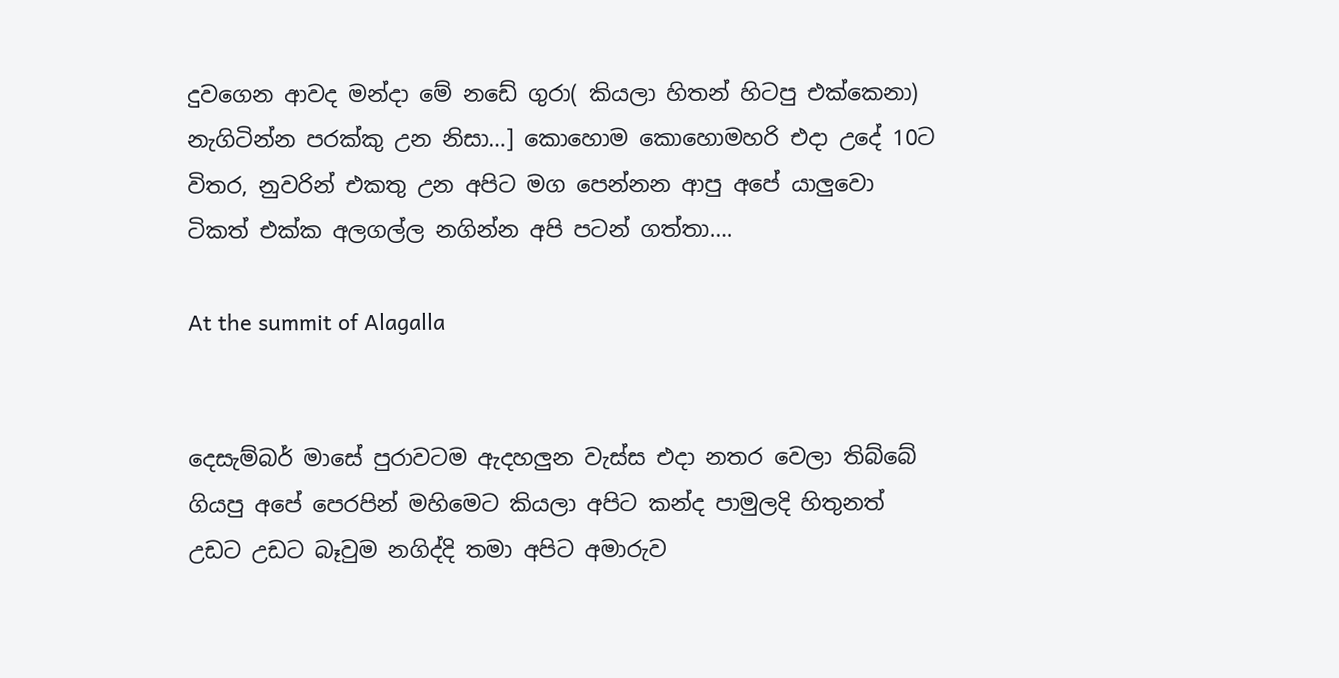දුවගෙන ආවද මන්දා මේ නඩේ ගුරා( කියලා හිතන් හිටපු එක්කෙනා) නැගිටින්න පරක්කු උන නිසා…] කොහොම කොහොමහරි එදා උදේ 10ට විතර, නුවරින් එකතු උන අපිට මග පෙන්නන ආපු අපේ යාලුවො ටිකත් එක්ක අලගල්ල නගින්න අපි පටන් ගත්තා….

At the summit of Alagalla


දෙසැම්බර් මාසේ පුරාවටම ඇදහලුන වැස්ස එදා නතර වෙලා තිබ්බේ ගියපු අපේ පෙරපින් මහිමෙට කියලා අපිට කන්ද පාමුලදි හිතුනත් උඩට උඩට බෑවුම නගිද්දි තමා අපිට අමාරුව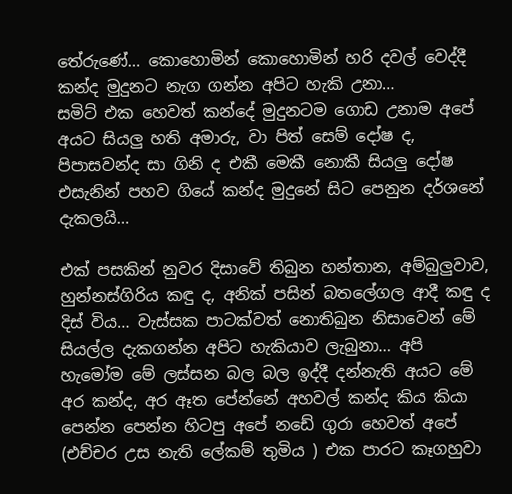තේරුණේ… කොහොමින් කොහොමින් හරි දවල් වෙද්දී කන්ද මුදුනට නැග ගන්න අපිට හැකි උනා…
සමිට් එක හෙවත් කන්දේ මුදුනටම ගොඩ උනාම අපේ අයට සියලු හති අමාරු, වා පිත් සෙම් දෝෂ ද, පිපාසවන්ද සා ගිනි ද එකී මෙකී නොකී සියලු දෝෂ එසැනින් පහව ගියේ කන්ද මුදුනේ සිට පෙනුන දර්ශනේ දැකලයි…

එක් පසකින් නුවර දිසාවේ තිබුන හන්තාන, අම්බුලුවාව, හුන්නස්ගිරිය කඳු ද, අනික් පසින් බතලේගල ආදී කඳු ද දිස් විය… වැස්සක පාටක්වත් නොතිබුන නිසාවෙන් මේ සියල්ල දැකගන්න අපිට හැකියාව ලැබුනා… අපි හැමෝම මේ ලස්සන බල බල ඉද්දී දන්නැති අයට මේ අර කන්ද, අර ඈත පේන්නේ අහවල් කන්ද කිය කියා පෙන්න පෙන්න හිටපු අපේ නඩේ ගුරා හෙවත් අපේ (එච්චර උස නැති ලේකම් තුමිය ) එක පාරට කෑගහුවා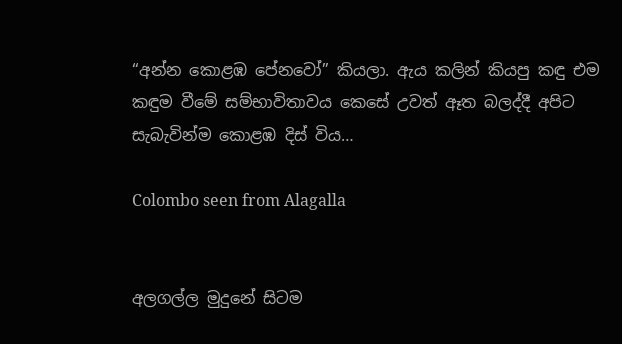“අන්න කොළඹ පේනවෝ” කියලා. ඇය කලින් කියපු කඳු එම කඳුම වීමේ සම්භාවිතාවය කෙසේ උවත් ඈත බලද්දී අපිට සැබැවින්ම කොළඹ දිස් විය…

Colombo seen from Alagalla


අලගල්ල මුදුනේ සිටම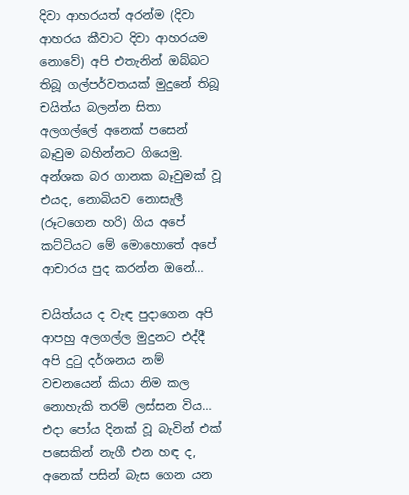දිවා ආහරයත් අරන්ම (දිවා ආහරය කීවාට දිවා ආහරයම නොවේ) අපි එතැනින් ඔබ්බට තිබූ ගල්පර්වතයක් මුදුනේ තිබූ චයිත්ය බලන්න සිතා අලගල්ලේ අනෙක් පසෙන් බෑවුම බහින්නට ගියෙමු. අන්ශක බර ගානක බෑවුමක් වූ එයද, නොබියව නොසැලී (රූටගෙන හරි) ගිය අපේ කට්ටියට මේ මොහොතේ අපේ ආචාරය පුද කරන්න ඔනේ…

චයිත්යය ද වැඳ පුදාගෙන අපි ආපහු අලගල්ල මුදුනට එද්දී අපි දුටු දර්ශනය නම් වචනයෙන් කියා නිම කල නොහැකි තරම් ලස්සන විය… එදා පෝය දිනක් වූ බැවින් එක් පසෙකින් නැගී එන හඳ ද, අනෙක් පසින් බැස ගෙන යන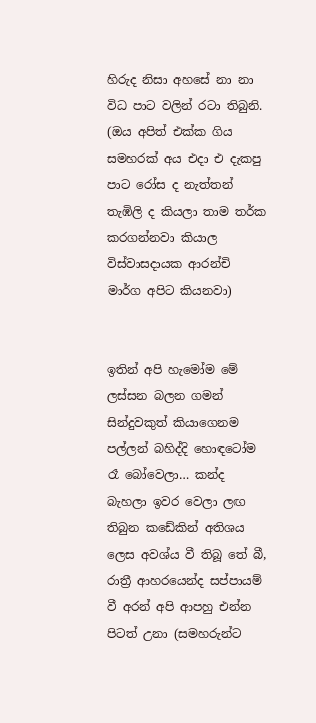හිරුද නිසා අහසේ නා නා විධ පාට වලින් රටා තිබුනි. (ඔය අපිත් එක්ක ගිය සමහරක් අය එදා එ දැකපු පාට රෝස ද නැත්තන් තැඹිලි ද කියලා තාම තර්ක කරගන්නවා කියාල විස්වාසදායක ආරන්චි මාර්ග අපිට කියනවා)


ඉතින් අපි හැමෝම මේ ලස්සන බලන ගමන් සින්දුවකුත් කියාගෙනම පල්ලන් බහිද්දි හොඳටෝම රෑ බෝවෙලා… කන්ද බැහලා ඉවර වෙලා ලඟ තිබුන කඩේකින් අතිශය ලෙස අවශ්ය වී තිබූ තේ බී, රාත්‍රී ආහරයෙන්ද සප්පායම් වී අරන් අපි ආපහු එන්න පිටත් උනා (සමහරුන්ට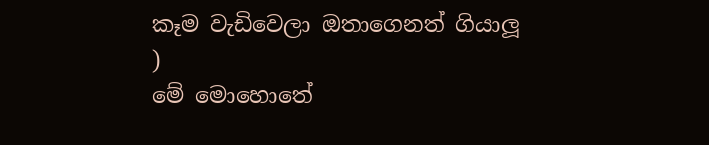කෑම වැඩිවෙලා ඔතාගෙනත් ගියාලූ )
මේ මොහොතේ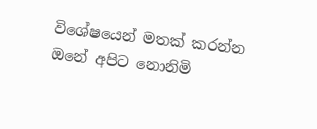විශේෂයෙන් මතක් කරන්න ඔනේ අපිට නොනිමි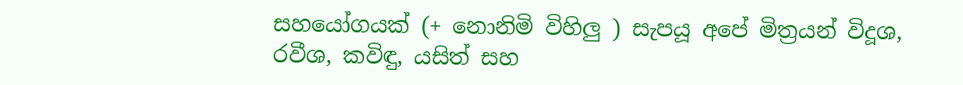සහයෝගයක් (+ නොනිමි විහිලු ) සැපයූ අපේ මිත්‍රයන් විදූශ, රවීශ, කවිඳු, යසිත් සහ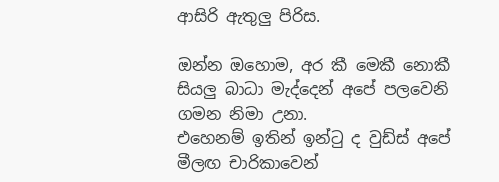ආසිරි ඇතුලු පිරිස.

ඔන්න ඔහොම, අර කී මෙකී නොකී සියලු බාධා මැද්දෙන් අපේ පලවෙනි ගමන නිමා උනා.
එහෙනම් ඉතින් ඉන්ටු ද වුඩ්ස් අපේ මීලඟ චාරිකාවෙන්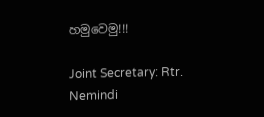හමුවෙමු!!!

Joint Secretary: Rtr. Nemindi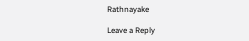Rathnayake

Leave a Reply